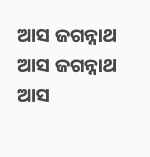ଆସ ଜଗନ୍ନାଥ
ଆସ ଜଗନ୍ନାଥ
ଆସ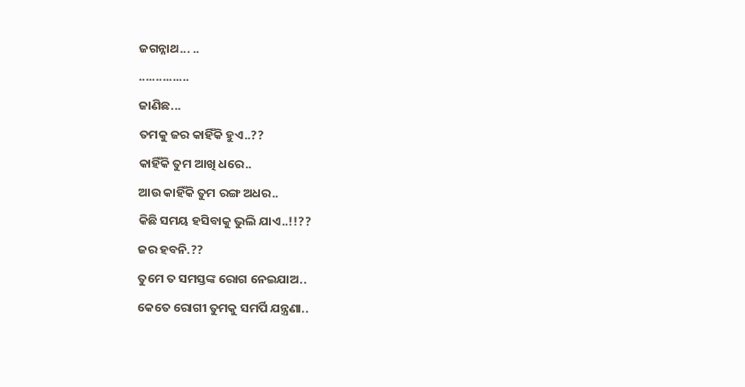ଜଗନ୍ନାଥ... ..
...............
ଜାଣିଛ...
ତମକୁ ଜର କାହିଁକି ହୁଏ..??
କାହିଁକି ତୁମ ଆଖି ଧରେ..
ଆଉ କାହିଁକି ତୁମ ରଙ୍ଗ ଅଧର..
କିଛି ସମୟ ହସିବାକୁ ଭୁଲି ଯାଏ..!!??
ଜର ହବନି.??
ତୁମେ ତ ସମସ୍ତଙ୍କ ରୋଗ ନେଇଯାଅ..
କେତେ ରୋଗୀ ତୁମକୁ ସମର୍ପି ଯନ୍ତ୍ରଣା..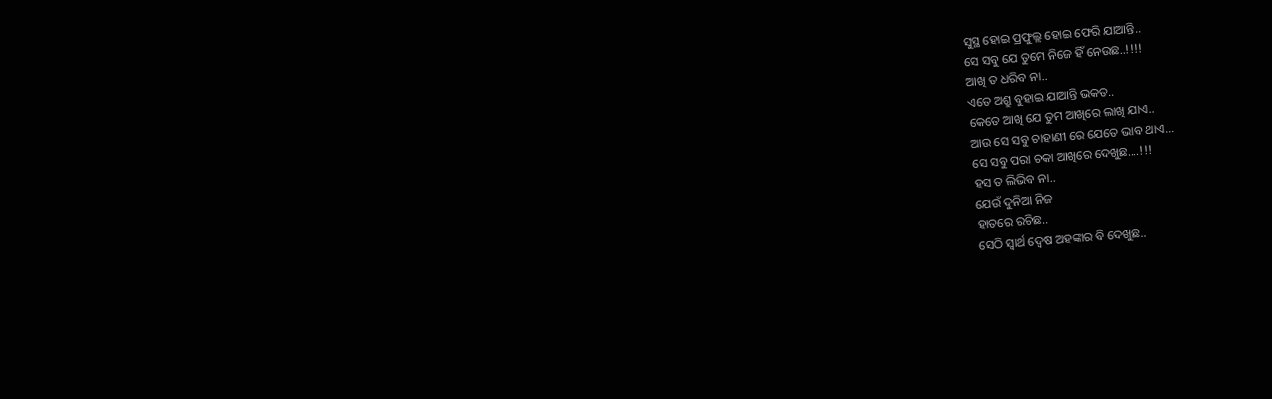ସୁସ୍ଥ ହୋଇ ପ୍ରଫୁଲ୍ଲ ହୋଇ ଫେରି ଯାଆନ୍ତି..
ସେ ସବୁ ଯେ ତୁମେ ନିଜେ ହିଁ ନେଉଛ..!!!!
ଆଖି ତ ଧରିବ ନା..
ଏତେ ଅଶ୍ରୁ ବୁହାଇ ଯାଆନ୍ତି ଭକତ..
କେତେ ଆଖି ଯେ ତୁମ ଆଖିରେ ଲାଖି ଯାଏ..
ଆଉ ସେ ସବୁ ଚାହାଣୀ ରେ ଯେତେ ଭାବ ଥାଏ...
ସେ ସବୁ ପରା ଚକା ଆଖିରେ ଦେଖୁଛ....!!!
ହସ ତ ଲିଭିବ ନା..
ଯେଉଁ ଦୁନିଆ ନିଜ
ହାତରେ ରଚିଛ..
ସେଠି ସ୍ବାର୍ଥ ଦ୍ୱେଷ ଅହଙ୍କାର ବି ଦେଖୁଛ..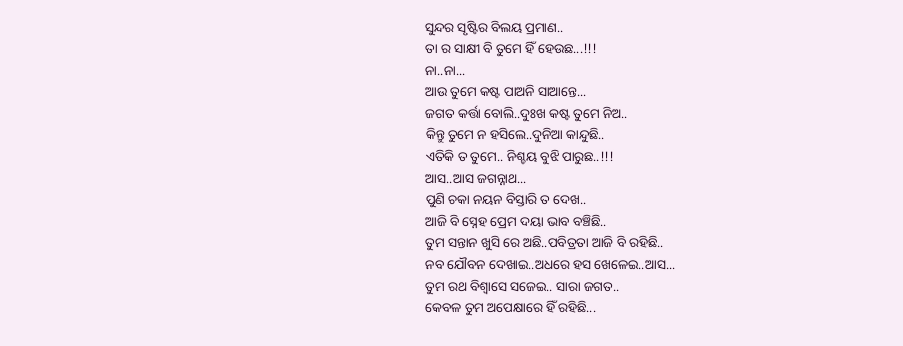ସୁନ୍ଦର ସୃଷ୍ଟିର ବିଲୟ ପ୍ରମାଣ..
ତା ର ସାକ୍ଷୀ ବି ତୁମେ ହିଁ ହେଉଛ...!!!
ନା..ନା...
ଆଉ ତୁମେ କଷ୍ଟ ପାଅନି ସାଆନ୍ତେ...
ଜଗତ କର୍ତ୍ତା ବୋଲି..ଦୁଃଖ କଷ୍ଟ ତୁମେ ନିଅ..
କିନ୍ତୁ ତୁମେ ନ ହସିଲେ..ଦୁନିଆ କାନ୍ଦୁଛି..
ଏତିକି ତ ତୁମେ.. ନିଶ୍ଚୟ ବୁଝି ପାରୁଛ..!!!
ଆସ..ଆସ ଜଗନ୍ନାଥ...
ପୁଣି ଚକା ନୟନ ବିସ୍ତାରି ତ ଦେଖ..
ଆଜି ବି ସ୍ନେହ ପ୍ରେମ ଦୟା ଭାବ ବଞ୍ଚିଛି..
ତୁମ ସନ୍ତାନ ଖୁସି ରେ ଅଛି..ପବିତ୍ରତା ଆଜି ବି ରହିଛି..
ନବ ଯୌବନ ଦେଖାଇ..ଅଧରେ ହସ ଖେଳେଇ..ଆସ...
ତୁମ ରଥ ବିଶ୍ୱାସେ ସଜେଇ.. ସାରା ଜଗତ..
କେବଳ ତୁମ ଅପେକ୍ଷାରେ ହିଁ ରହିଛି...